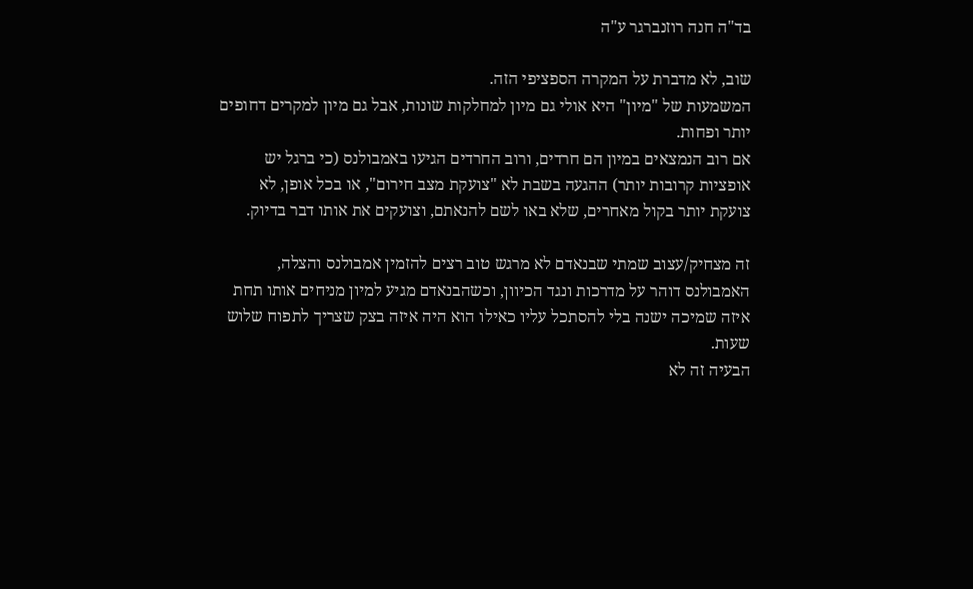בד"ה חנה רוזנברגר ע"ה

שוב, לא מדברת על המקרה הספציפי הזה.
המשמעות של "מיון" היא אולי גם מיון למחלקות שונות, אבל גם מיון למקרים דחופים יותר ופחות.
אם רוב הנמצאים במיון הם חרדים, ורוב החרדים הגיעו באמבולנס (כי ברגל יש אופציות קרובות יותר) ההגעה בשבת לא "צועקת מצב חירום", או בכל אופן, לא צועקת יותר בקול מאחרים, שלא באו לשם להנאתם, וצועקים את אותו דבר בדיוק.

זה מצחיק/עצוב שמתי שבנאדם לא מרגש טוב רצים להזמין אמבולנס והצלה, האמבולנס דוהר על מדרכות ונגד הכיוון, וכשהבנאדם מגיע למיון מניחים אותו תחת איזה שמיכה ישנה בלי להסתכל עליו כאילו הוא היה איזה בצק שצריך לתפוח שלוש שעות.
הבעיה זה לא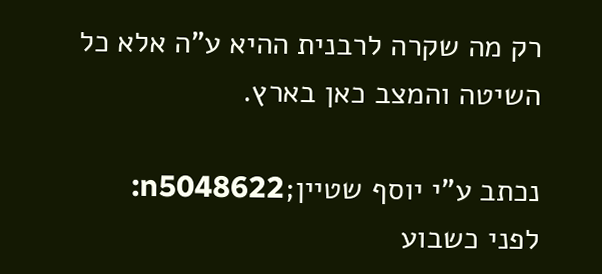רק מה שקרה לרבנית ההיא ע"ה אלא כל השיטה והמצב כאן בארץ.

נכתב ע"י יוסף שטיין;n5048622:
לפני כשבוע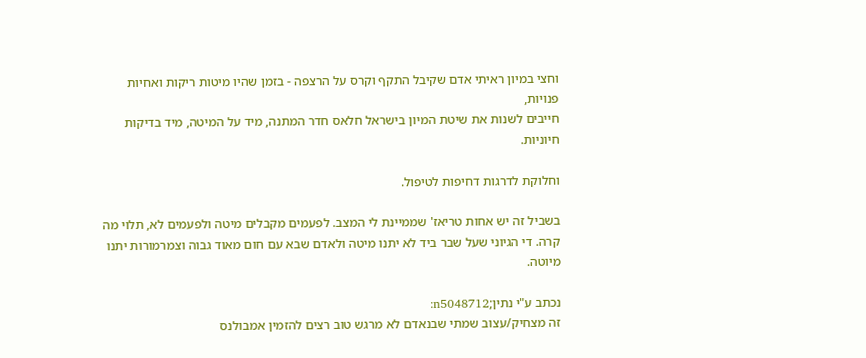וחצי במיון ראיתי אדם שקיבל התקף וקרס על הרצפה - בזמן שהיו מיטות ריקות ואחיות פנויות,
חייבים לשנות את שיטת המיון בישראל חלאס חדר המתנה, מיד על המיטה, מיד בדיקות חיוניות.

וחלוקת לדרגות דחיפות לטיפול.

בשביל זה יש אחות טריאז' שממיינת לי המצב. לפעמים מקבלים מיטה ולפעמים לא, תלוי מה קרה. די הגיוני שעל שבר ביד לא יתנו מיטה ולאדם שבא עם חום מאוד גבוה וצמרמורות יתנו מיוטה.

נכתב ע"י נתין;n5048712:
זה מצחיק/עצוב שמתי שבנאדם לא מרגש טוב רצים להזמין אמבולנס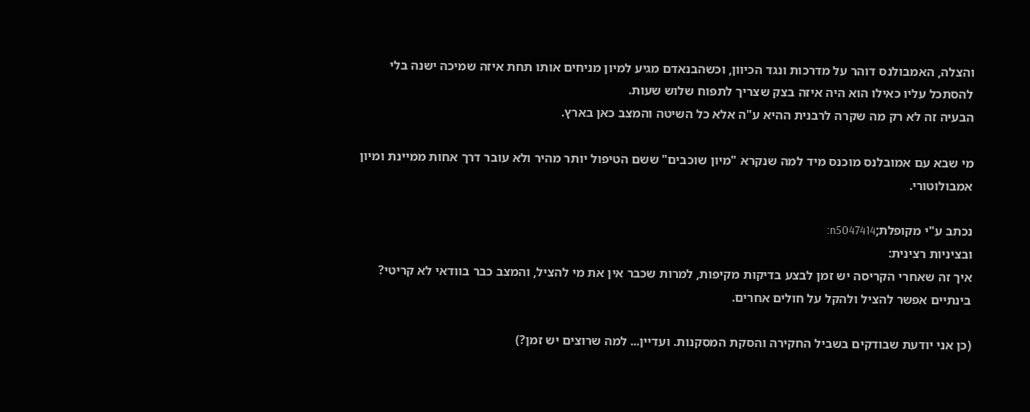והצלה, האמבולנס דוהר על מדרכות ונגד הכיוון, וכשהבנאדם מגיע למיון מניחים אותו תחת איזה שמיכה ישנה בלי להסתכל עליו כאילו הוא היה איזה בצק שצריך לתפוח שלוש שעות.
הבעיה זה לא רק מה שקרה לרבנית ההיא ע"ה אלא כל השיטה והמצב כאן בארץ.

מי שבא עם אמובלנס מוכנס מיד למה שנקרא "מיון שוכבים" ששם הטיפול יותר מהיר ולא עובר דרך אחות ממיינת ומיון אמבולוטורי.

נכתב ע"י מקופלת;n5047414:
ובציניות רצינית:
איך זה שאחרי הקריסה יש זמן לבצע בדיקות מקיפות, למרות שכבר אין את מי להציל, והמצב כבר בוודאי לא קריטי?
בינתיים אפשר להציל ולהקל על חולים אחרים.

(כן אני יודעת שבודקים בשביל החקירה והסקת המסקנות. ועדיין... למה שרוצים יש זמן?)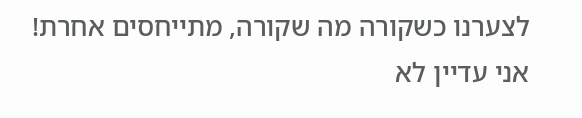לצערנו כשקורה מה שקורה, מתייחסים אחרת!
אני עדיין לא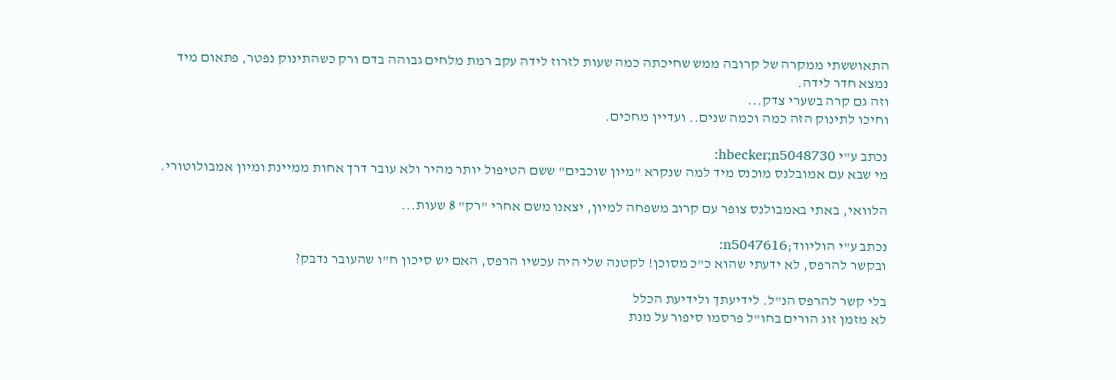התאוששתי ממקרה של קרובה ממש שחיכתה כמה שעות לזרוז לידה עקב רמת מלחים גבוהה בדם ורק כשהתינוק נפטר, פתאום מיד נמצא חדר לידה.
וזה גם קרה בשערי צדק...
וחיכו לתינוק הזה כמה וכמה שנים.. ועדיין מחכים.

נכתב ע"י hbecker;n5048730:
מי שבא עם אמובלנס מוכנס מיד למה שנקרא "מיון שוכבים" ששם הטיפול יותר מהיר ולא עובר דרך אחות ממיינת ומיון אמבולוטורי.

הלוואי, באתי באמבולנס צופר עם קרוב משפחה למיון, יצאנו משם אחרי "רק" 8 שעות...

נכתב ע"י הוליווד;n5047616:
ובקשר להרפס, לא ידעתי שהוא כ"כ מסוכן! לקטנה שלי היה עכשיו הרפס, האם יש סיכון ח"ו שהעובר נדבק?

בלי קשר להרפס הנ"ל. לידיעתך ולידיעת הכלל
לא מזמן זוג הורים בחו"ל פרסמו סיפור על מנת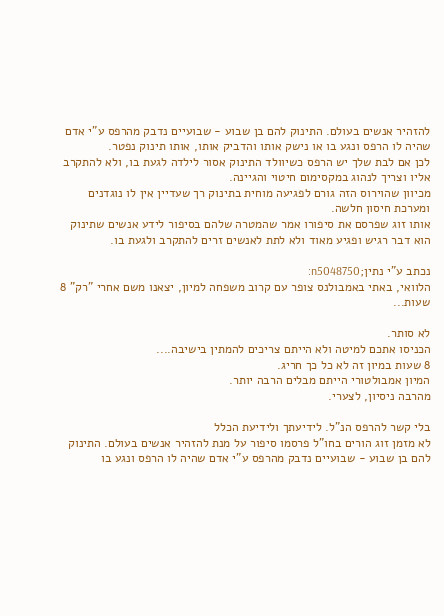להזהיר אנשים בעולם. התינוק להם בן שבוע - שבועיים נדבק מהרפס ע"י אדם שהיה לו הרפס ונגע בו או נישק אותו והדביק אותו, אותו תינוק נפטר.
לכן אם לבת שלך יש הרפס כשיוולד התינוק אסור לילדה לגעת בו, ולא להתקרב אליו וצריך לנהוג במקסימום חיטוי והגיינה.
מכיוון שהוירוס הזה גורם לפגיעה מוחית בתינוק רך שעדיין אין לו נוגדנים ומערכת חיסון חלשה.
אותו זוג שפרסם את סיפורו אמר שהמטרה שלהם בסיפור לידע אנשים שתינוק הוא דבר רגיש ופגיע מאוד ולא לתת לאנשים זרים להתקרב ולגעת בו.

נכתב ע"י נתין;n5048750:
הלוואי, באתי באמבולנס צופר עם קרוב משפחה למיון, יצאנו משם אחרי "רק" 8 שעות...

לא סותר.
הכניסו אתכם למיטה ולא הייתם צריכים להמתין בישיבה....
8 שעות במיון זה לא כל כך חריג.
המיון אמבולטורי הייתם מבלים הרבה יותר.
מהרבה ניסיון, לצערי.

בלי קשר להרפס הנ"ל. לידיעתך ולידיעת הכלל
לא מזמן זוג הורים בחו"ל פרסמו סיפור על מנת להזהיר אנשים בעולם. התינוק להם בן שבוע - שבועיים נדבק מהרפס ע"י אדם שהיה לו הרפס ונגע בו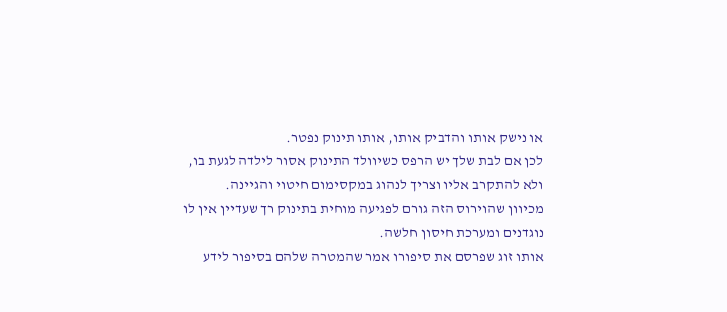או נישק אותו והדביק אותו, אותו תינוק נפטר.
לכן אם לבת שלך יש הרפס כשיוולד התינוק אסור לילדה לגעת בו, ולא להתקרב אליו וצריך לנהוג במקסימום חיטוי והגיינה.
מכיוון שהוירוס הזה גורם לפגיעה מוחית בתינוק רך שעדיין אין לו נוגדנים ומערכת חיסון חלשה.
אותו זוג שפרסם את סיפורו אמר שהמטרה שלהם בסיפור לידע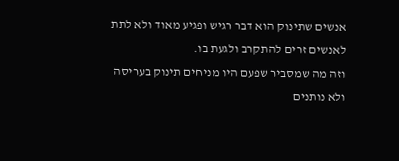אנשים שתינוק הוא דבר רגיש ופגיע מאוד ולא לתת לאנשים זרים להתקרב ולגעת בו.
וזה מה שמסביר שפעם היו מניחים תינוק בעריסה ולא נותנים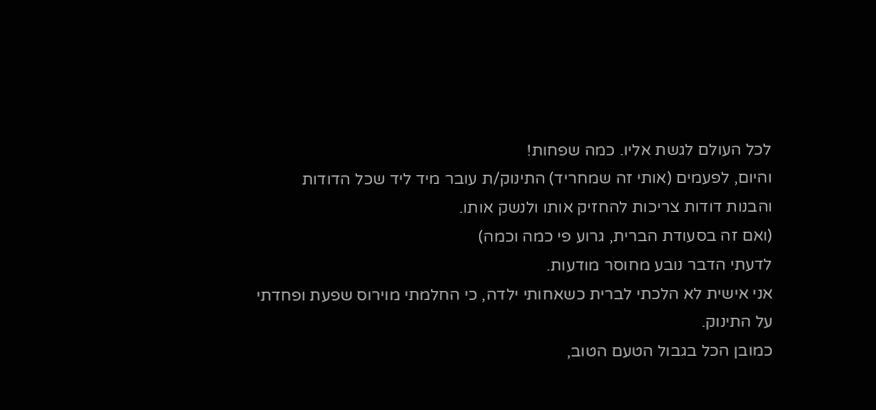לכל העולם לגשת אליו. כמה שפחות!
והיום, לפעמים (אותי זה שמחריד) התינוק/ת עובר מיד ליד שכל הדודות והבנות דודות צריכות להחזיק אותו ולנשק אותו.
(ואם זה בסעודת הברית, גרוע פי כמה וכמה)
לדעתי הדבר נובע מחוסר מודעות.
אני אישית לא הלכתי לברית כשאחותי ילדה, כי החלמתי מוירוס שפעת ופחדתי על התינוק.
כמובן הכל בגבול הטעם הטוב,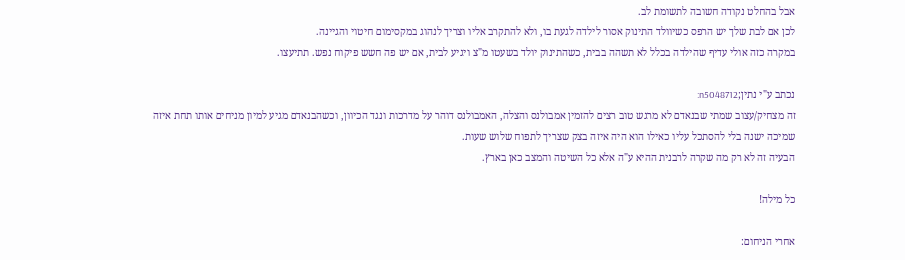אבל בהחלט נקודה חשובה לתשומת לב.
לכן אם לבת שלך יש הרפס כשיוולד התינוק אסור לילדה לגעת בו, ולא להתקרב אליו וצריך לנהוג במקסימום חיטוי והגיינה.
במקרה כזה אולי עדיף שהילדה בכלל לא תשהה בבית, כשהתינוק יולד בשעטו מ"צ ויגיע לבית, אם יש פה חשש פיקוח נפש. תתיעצו.

נכתב ע"י נתין;n5048712:
זה מצחיק/עצוב שמתי שבנאדם לא מרגש טוב רצים להזמין אמבולנס והצלה, האמבולנס דוהר על מדרכות ונגד הכיוון, וכשהבנאדם מגיע למיון מניחים אותו תחת איזה שמיכה ישנה בלי להסתכל עליו כאילו הוא היה איזה בצק שצריך לתפוח שלוש שעות.
הבעיה זה לא רק מה שקרה לרבנית ההיא ע"ה אלא כל השיטה והמצב כאן בארץ.

כל מילה!

אחרי הניחום: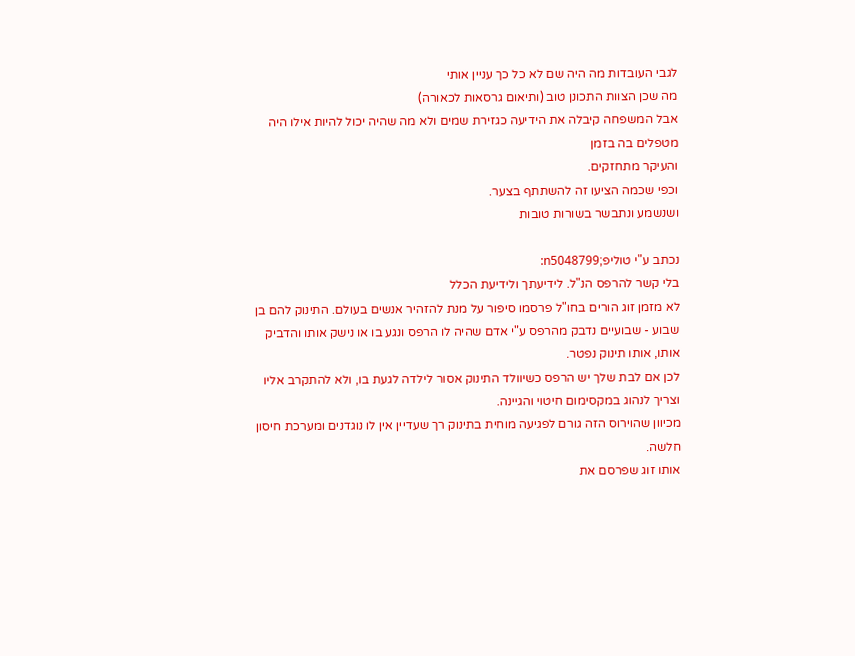לגבי העובדות מה היה שם לא כל כך עניין אותי
מה שכן הצוות התכונן טוב (ותיאום גרסאות לכאורה)
אבל המשפחה קיבלה את הידיעה כגזירת שמים ולא מה שהיה יכול להיות אילו היה מטפלים בה בזמן
והעיקר מתחזקים.
וכפי שכמה הציעו זה להשתתף בצער.
ושנשמע ונתבשר בשורות טובות

נכתב ע"י טוליפ;n5048799:
בלי קשר להרפס הנ"ל. לידיעתך ולידיעת הכלל
לא מזמן זוג הורים בחו"ל פרסמו סיפור על מנת להזהיר אנשים בעולם. התינוק להם בן שבוע - שבועיים נדבק מהרפס ע"י אדם שהיה לו הרפס ונגע בו או נישק אותו והדביק אותו, אותו תינוק נפטר.
לכן אם לבת שלך יש הרפס כשיוולד התינוק אסור לילדה לגעת בו, ולא להתקרב אליו וצריך לנהוג במקסימום חיטוי והגיינה.
מכיוון שהוירוס הזה גורם לפגיעה מוחית בתינוק רך שעדיין אין לו נוגדנים ומערכת חיסון חלשה.
אותו זוג שפרסם את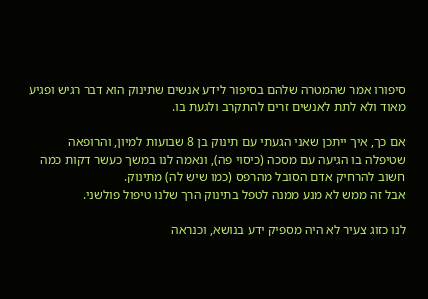סיפורו אמר שהמטרה שלהם בסיפור לידע אנשים שתינוק הוא דבר רגיש ופגיע מאוד ולא לתת לאנשים זרים להתקרב ולגעת בו.

אם כך, איך ייתכן שאני הגעתי עם תינוק בן 8 שבועות למיון, והרופאה שטיפלה בו הגיעה עם מסכה (כיסוי פה), ונאמה לנו במשך כעשר דקות כמה חשוב להרחיק אדם הסובל מהרפס (כמו שיש לה) מתינוק.
אבל זה ממש לא מנע ממנה לטפל בתינוק הרך שלנו טיפול פולשני.

לנו כזוג צעיר לא היה מספיק ידע בנושא, וכנראה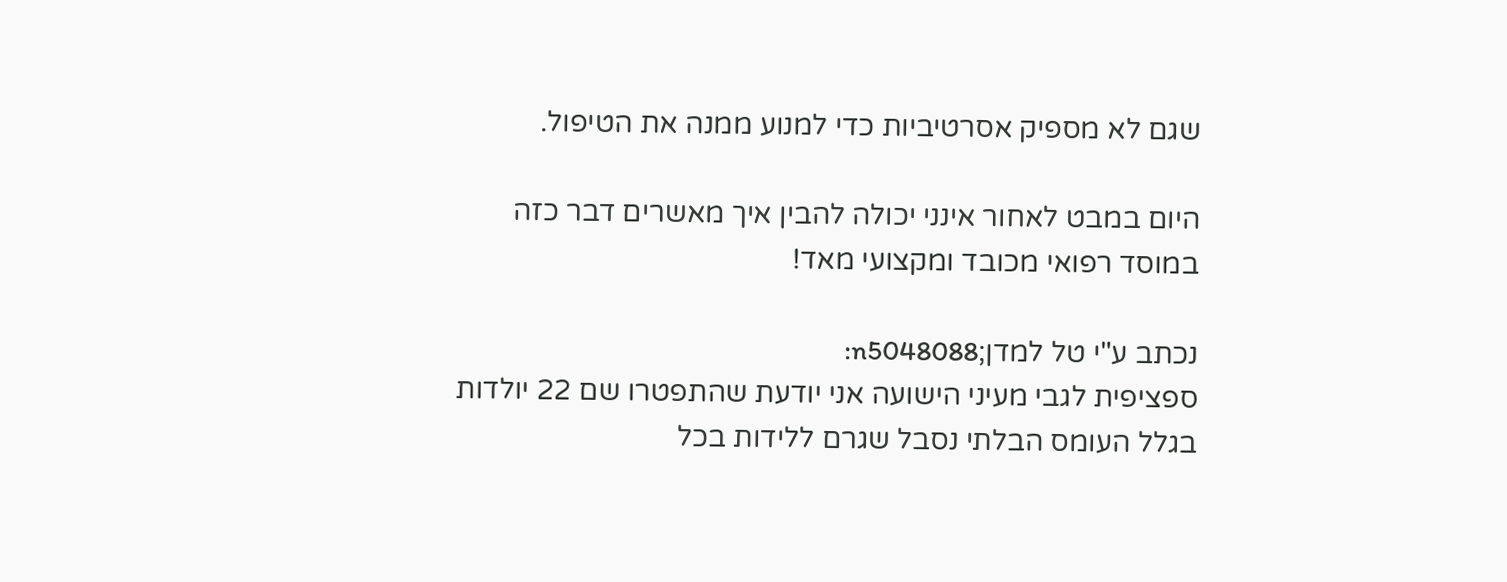שגם לא מספיק אסרטיביות כדי למנוע ממנה את הטיפול.

היום במבט לאחור אינני יכולה להבין איך מאשרים דבר כזה במוסד רפואי מכובד ומקצועי מאד!

נכתב ע"י טל למדן;n5048088:
ספציפית לגבי מעיני הישועה אני יודעת שהתפטרו שם 22 יולדות בגלל העומס הבלתי נסבל שגרם ללידות בכל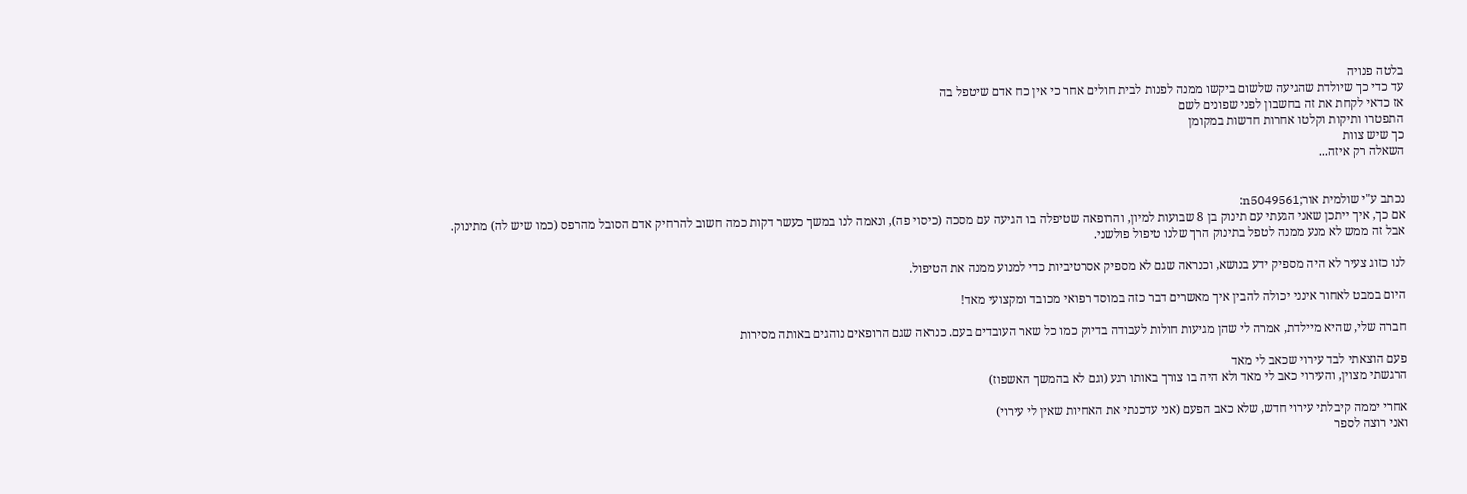בלטה פנויה
עד כדי כך שיולדת שהגיעה שלשום ביקשו ממנה לפנות לבית חולים אחר כי אין כח אדם שיטפל בה
אז כדאי לקחת את זה בחשבון לפני שפונים לשם
התפטרו ותיקות וקלטו אחרות חדשות במקומן
כך שיש צוות
השאלה רק איזה...


נכתב ע"י שולמית אור;n5049561:
אם כך, איך ייתכן שאני הגעתי עם תינוק בן 8 שבועות למיון, והרופאה שטיפלה בו הגיעה עם מסכה (כיסוי פה), ונאמה לנו במשך כעשר דקות כמה חשוב להרחיק אדם הסובל מהרפס (כמו שיש לה) מתינוק.
אבל זה ממש לא מנע ממנה לטפל בתינוק הרך שלנו טיפול פולשני.

לנו כזוג צעיר לא היה מספיק ידע בנושא, וכנראה שגם לא מספיק אסרטיביות כדי למנוע ממנה את הטיפול.

היום במבט לאחור אינני יכולה להבין איך מאשרים דבר כזה במוסד רפואי מכובד ומקצועי מאד!

חברה שלי, שהיא מיילדת, אמרה לי שהן מגיעות חולות לעבודה בדיוק כמו כל שאר העובדים בעם. כנראה שגם הרופאים נוהגים באותה מסירות

פעם הוצאתי לבד עירוי שכאב לי מאד
הרגשתי מצוין, והעירוי כאב לי מאד ולא היה בו צורך באותו רגע (וגם לא בהמשך האשפוז)

אחרי יממה קיבלתי עירוי חדש, שלא כאב הפעם (אני עדכנתי את האחיות שאין לי עירוי)
ואני רוצה לספר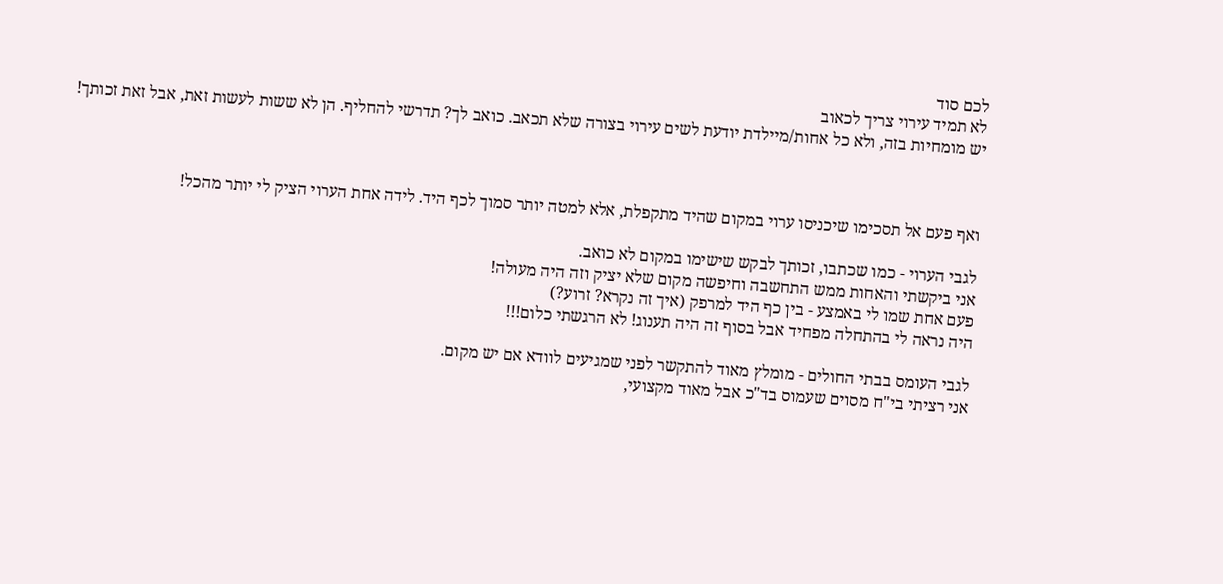לכם סוד
לא תמיד עירוי צריך לכאוב
יש מומחיות בזה, ולא כל אחות/מיילדת יודעת לשים עירוי בצורה שלא תכאב. כואב לך? תדרשי להחליף. הן לא ששות לעשות זאת, אבל זאת זכותך!



ואף פעם אל תסכימו שיכניסו ערוי במקום שהיד מתקפלת, אלא למטה יותר סמוך לכף היד. לידה אחת הערוי הציק לי יותר מהכל!

לגבי הערוי - כמו שכתבו, זכותך לבקש שישימו במקום לא כואב.
אני ביקשתי והאחות ממש התחשבה וחיפשה מקום שלא יציק וזה היה מעולה!
פעם אחת שמו לי באמצע - בין כף היד למרפק (איך זה נקרא? זרוע?)
היה נראה לי בהתחלה מפחיד אבל בסוף זה היה תענוג! לא הרגשתי כלום!!!

לגבי העומס בבתי החולים - מומלץ מאוד להתקשר לפני שמגיעים לוודא אם יש מקום.
אני רציתי בי"ח מסוים שעמוס בד"כ אבל מאוד מקצועי,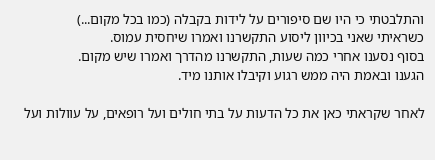והתלבטתי כי היו שם סיפורים על לידות בקבלה (כמו בכל מקום...)
כשראיתי שאני בכיוון ליסוע התקשרנו ואמרו שיחסית עמוס.
בסוף נסענו אחרי כמה שעות, התקשרנו מהדרך ואמרו שיש מקום.
הגענו ובאמת היה ממש רגוע וקיבלו אותנו מיד.

לאחר שקראתי כאן את כל הדעות על בתי חולים ועל רופאים, על עוולות ועל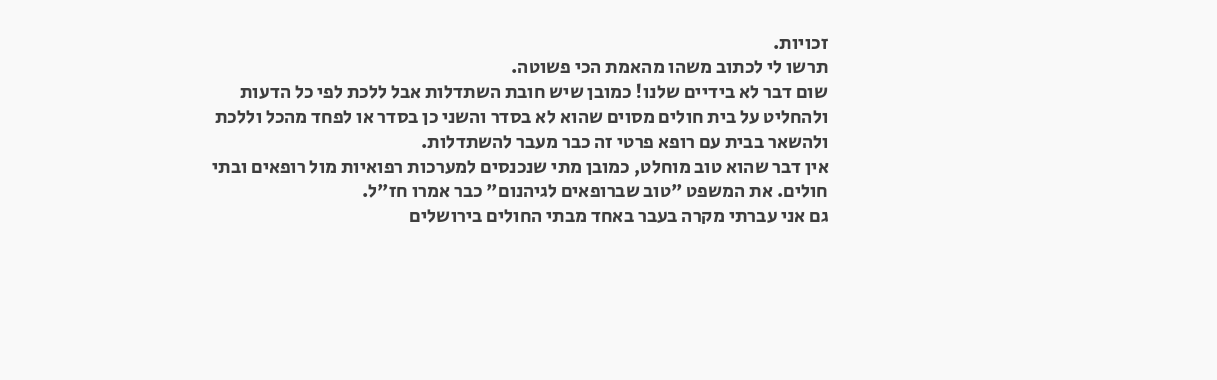זכויות.
תרשו לי לכתוב משהו מהאמת הכי פשוטה.
שום דבר לא בידיים שלנו! כמובן שיש חובת השתדלות אבל ללכת לפי כל הדעות ולהחליט על בית חולים מסוים שהוא לא בסדר והשני כן בסדר או לפחד מהכל וללכת ולהשאר בבית עם רופא פרטי זה כבר מעבר להשתדלות.
אין דבר שהוא טוב מוחלט, כמובן מתי שנכנסים למערכות רפואיות מול רופאים ובתי חולים. את המשפט "טוב שברופאים לגיהנום" כבר אמרו חז"ל.
גם אני עברתי מקרה בעבר באחד מבתי החולים בירושלים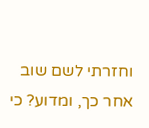וחזרתי לשם שוב אחר כך, ומדוע? כי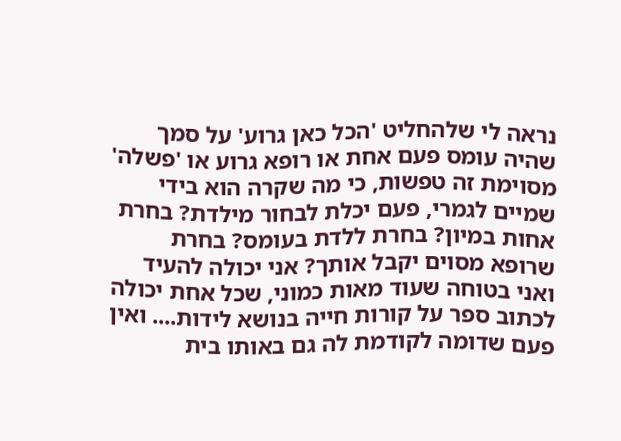נראה לי שלהחליט 'הכל כאן גרוע' על סמך שהיה עומס פעם אחת או רופא גרוע או 'פשלה' מסוימת זה טפשות, כי מה שקרה הוא בידי שמיים לגמרי, פעם יכלת לבחור מילדת? בחרת אחות במיון? בחרת ללדת בעומס? בחרת שרופא מסוים יקבל אותך? אני יכולה להעיד ואני בטוחה שעוד מאות כמוני, שכל אחת יכולה לכתוב ספר על קורות חייה בנושא לידות.... ואין פעם שדומה לקודמת לה גם באותו בית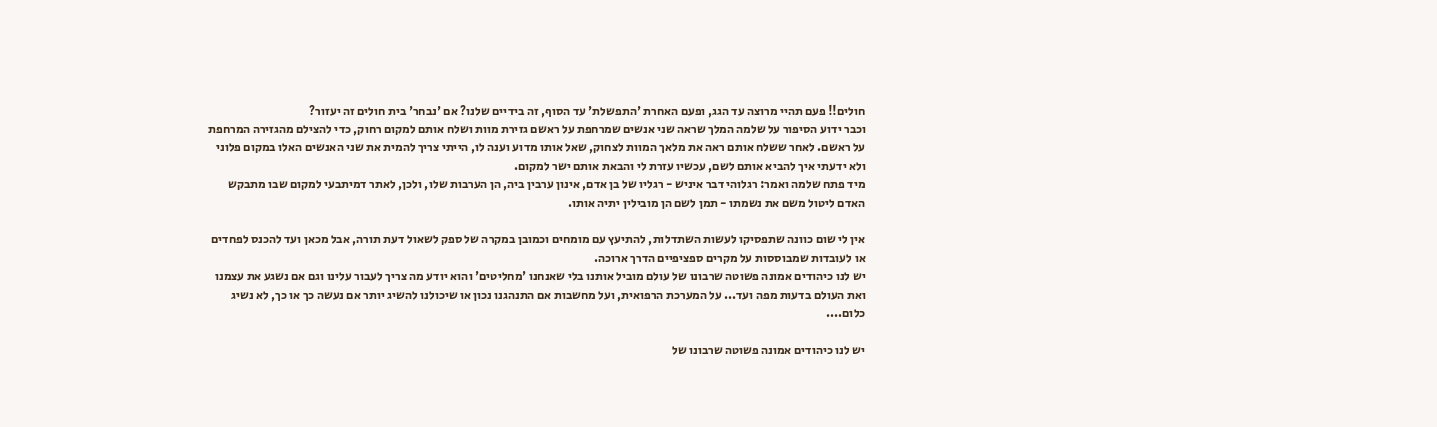חולים!! פעם תהיי מרוצה עד הגג, ופעם האחרת 'התפשלת' עד הסוף, זה בידיים שלנו? אם 'נבחר' בית חולים זה יעזור?
וכבר ידוע הסיפור על שלמה המלך שראה שני אנשים שמרחפת על ראשם גזירת מוות ושלח אותם למקום רחוק, כדי להצילם מהגזירה המרחפת על ראשם. לאחר ששלח אותם ראה את מלאך המוות לצחוק, שאל אותו מדוע וענה לו, הייתי צריך להמית את שני האנשים האלו במקום פלוני ולא ידעתי איך להביא אותם לשם, עכשיו עזרת לי והבאת אותם ישר למקום.
מיד פתח שלמה ואמר: רגלוהי דבר איניש - רגליו של בן אדם, אינון ערבין ביה, הן הערבות שלו, ולכן, לאתר דמיתבעי למקום שבו מתבקש האדם ליטול משם את נשמתו - תמן לשם הן מובילין יתיה אותו.

אין לי שום כוונה שתפסיקו לעשות השתדלות, להתיעץ עם מומחים וכמובן במקרה של ספק לשאול דעת תורה, אבל מכאן ועד להכנס לפחדים או לעובדות שמבוססות על מקרים ספציפיים הדרך ארוכה.
יש לנו כיהודים אמונה פשוטה שרבונו של עולם מוביל אותנו בלי שאנחנו 'מחליטים' והוא יודע מה צריך לעבור עלינו וגם אם נשגע את עצמנו ואת העולם בדעות מפה ועד... על המערכת הרפואית, ועל מחשבות אם התנהגנו נכון או שיכולנו להשיג יותר אם נעשה כך או כך, לא נשיג כלום....

יש לנו כיהודים אמונה פשוטה שרבונו של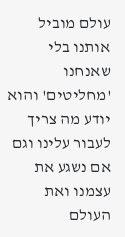עולם מוביל אותנו בלי שאנחנו 'מחליטים' והוא יודע מה צריך לעבור עלינו וגם אם נשגע את עצמנו ואת העולם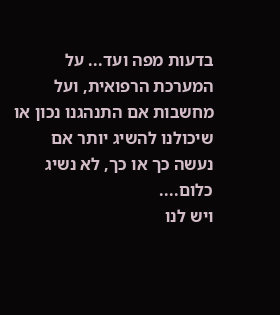בדעות מפה ועד... על המערכת הרפואית, ועל מחשבות אם התנהגנו נכון או שיכולנו להשיג יותר אם נעשה כך או כך, לא נשיג כלום....
ויש לנו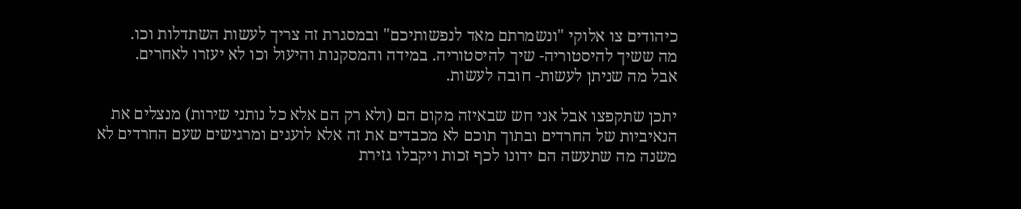כיהודים צו אלוקי "ונשמרתם מאד לנפשותיכם" ובמסגרת זה צריך לעשות השתדלות וכו.
מה ששיך להיסטוריה- שיך להיסטוריה. במידה והמסקנות והיעול וכו לא יעזרו לאחרים.
אבל מה שניתן לעשות- חובה לעשות.

יתכן שתקפצו אבל אני חש שבאיזה מקום הם (ולא רק הם אלא כל נותני שירות) מנצלים את הנאיביות של החרדים ובתוך תוכם לא מכבדים את זה אלא לועגים ומרגישים שעם החרדים לא משנה מה שתעשה הם ידונו לכף זכות ויקבלו גזירת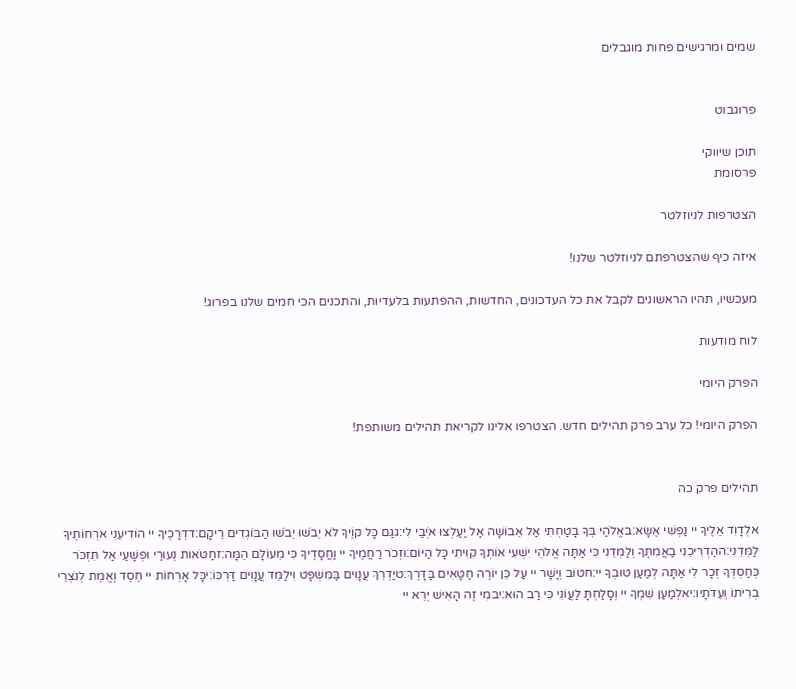שמים ומרגישים פחות מוגבלים


פרוגבוט

תוכן שיווקי
פרסומת

הצטרפות לניוזלטר

איזה כיף שהצטרפתם לניוזלטר שלנו!

מעכשיו, תהיו הראשונים לקבל את כל העדכונים, החדשות, ההפתעות בלעדיות, והתכנים הכי חמים שלנו בפרוג!

לוח מודעות

הפרק היומי

הפרק היומי! כל ערב פרק תהילים חדש. הצטרפו אלינו לקריאת תהילים משותפת!


תהילים פרק כה

אלְדָוִד אֵלֶיךָ יי נַפְשִׁי אֶשָּׂא:באֱלֹהַי בְּךָ בָטַחְתִּי אַל אֵבוֹשָׁה אַל יַעַלְצוּ אֹיְבַי לִי:גגַּם כָּל קוֶֹיךָ לֹא יֵבֹשׁוּ יֵבֹשׁוּ הַבּוֹגְדִים רֵיקָם:דדְּרָכֶיךָ יי הוֹדִיעֵנִי אֹרְחוֹתֶיךָ לַמְּדֵנִי:ההַדְרִיכֵנִי בַאֲמִתֶּךָ וְלַמְּדֵנִי כִּי אַתָּה אֱלֹהֵי יִשְׁעִי אוֹתְךָ קִוִּיתִי כָּל הַיּוֹם:וזְכֹר רַחֲמֶיךָ יי וַחֲסָדֶיךָ כִּי מֵעוֹלָם הֵמָּה:זחַטֹּאות נְעוּרַי וּפְשָׁעַי אַל תִּזְכֹּר כְּחַסְדְּךָ זְכָר לִי אַתָּה לְמַעַן טוּבְךָ יי:חטוֹב וְיָשָׁר יי עַל כֵּן יוֹרֶה חַטָּאִים בַּדָּרֶךְ:טיַדְרֵךְ עֲנָוִים בַּמִּשְׁפָּט וִילַמֵּד עֲנָוִים דַּרְכּוֹ:יכָּל אָרְחוֹת יי חֶסֶד וֶאֱמֶת לְנֹצְרֵי בְרִיתוֹ וְעֵדֹתָיו:יאלְמַעַן שִׁמְךָ יי וְסָלַחְתָּ לַעֲוֹנִי כִּי רַב הוּא:יבמִי זֶה הָאִישׁ יְרֵא יי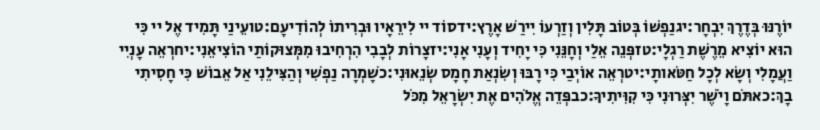יוֹרֶנּוּ בְּדֶרֶךְ יִבְחָר:יגנַפְשׁוֹ בְּטוֹב תָּלִין וְזַרְעוֹ יִירַשׁ אָרֶץ:ידסוֹד יי לִירֵאָיו וּבְרִיתוֹ לְהוֹדִיעָם:טועֵינַי תָּמִיד אֶל יי כִּי הוּא יוֹצִיא מֵרֶשֶׁת רַגְלָי:טזפְּנֵה אֵלַי וְחָנֵּנִי כִּי יָחִיד וְעָנִי אָנִי:יזצָרוֹת לְבָבִי הִרְחִיבוּ מִמְּצוּקוֹתַי הוֹצִיאֵנִי:יחרְאֵה עָנְיִי וַעֲמָלִי וְשָׂא לְכָל חַטֹּאותָי:יטרְאֵה אוֹיְבַי כִּי רָבּוּ וְשִׂנְאַת חָמָס שְׂנֵאוּנִי:כשָׁמְרָה נַפְשִׁי וְהַצִּילֵנִי אַל אֵבוֹשׁ כִּי חָסִיתִי בָךְ:כאתֹּם וָיֹשֶׁר יִצְּרוּנִי כִּי קִוִּיתִיךָ:כבפְּדֵה אֱלֹהִים אֶת יִשְׂרָאֵל מִכֹּל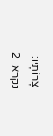צָרוֹתָיו:
נקרא  2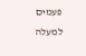פעמים
למעלה